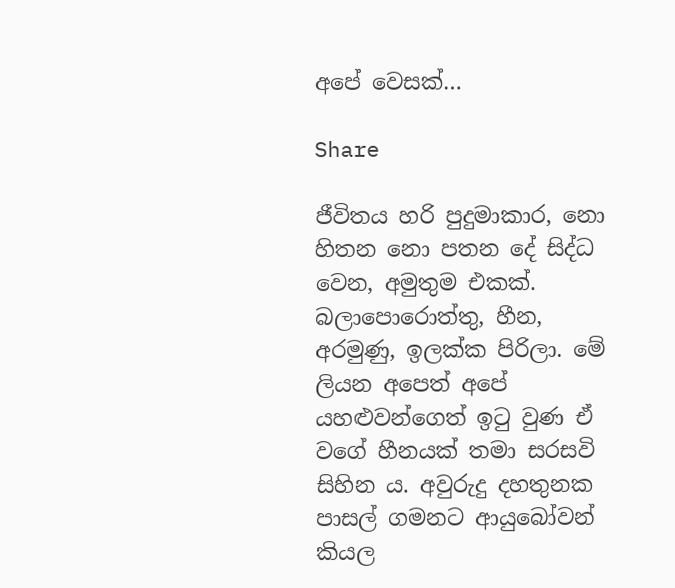අපේ වෙසක්…

Share

ජීවිතය හරි පුදුමාකාර, නො හිතන නො පතන දේ සිද්ධ වෙන, අමුතුම එකක්. බලාපොරොත්තු, හීන, අරමුණු, ඉලක්ක පිරිලා. මේ ලියන අපෙත් අපේ යහළුවන්ගෙත් ඉටු වුණ ඒ වගේ හීනයක් තමා සරසවි සිහින ය. අවුරුදු දහතුනක පාසල් ගමනට ආයුබෝවන් කියල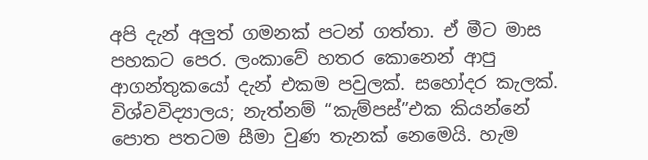අපි දැන් අලුත් ගමනක් පටන් ගත්තා. ඒ මීට මාස පහකට පෙර. ලංකාවේ හතර කොනෙන් ආපු ආගන්තුකයෝ දැන් එකම පවුලක්. සහෝදර කැලක්. විශ්වවිද්‍යාලය; නැත්නම් “කැම්පස්”එක කියන්නේ පොත පතටම සීමා වුණ තැනක් නෙමෙයි. හැම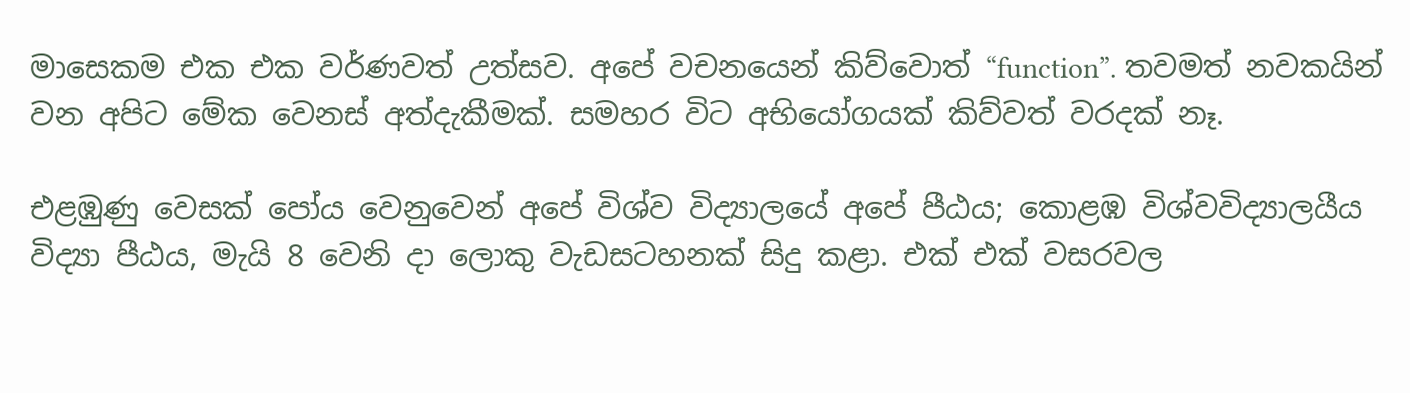මාසෙකම එක එක වර්ණවත් උත්සව. අපේ වචනයෙන් කිව්වොත් “function”. තවමත් නවකයින් වන අපිට මේක වෙනස් අත්දැකීමක්. සමහර විට අභියෝගයක් කිව්වත් වරදක් නෑ.

එළඹුණු වෙසක් පෝය වෙනුවෙන් අපේ විශ්ව විද්‍යාලයේ අපේ පීඨය; කොළඹ විශ්වවිද්‍යාලයීය විද්‍යා පීඨය, මැයි 8 වෙනි දා ලොකු වැඩසටහනක් සිදු කළා. එක් එක් වසරවල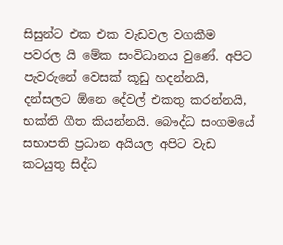සිසුන්ට එක එක වැඩවල වගකීම පවරල යි මේක සංවිධානය වුණේ. අපිට පැවරුනේ වෙසක් කූඩු හදන්නයි, දන්සලට ඕනෙ දේවල් එකතු කරන්නයි, භක්ති ගීත කියන්නයි. බෞද්ධ සංගමයේ සභාපති ප්‍රධාන අයියල අපිට වැඩ කටයුතු සිද්ධ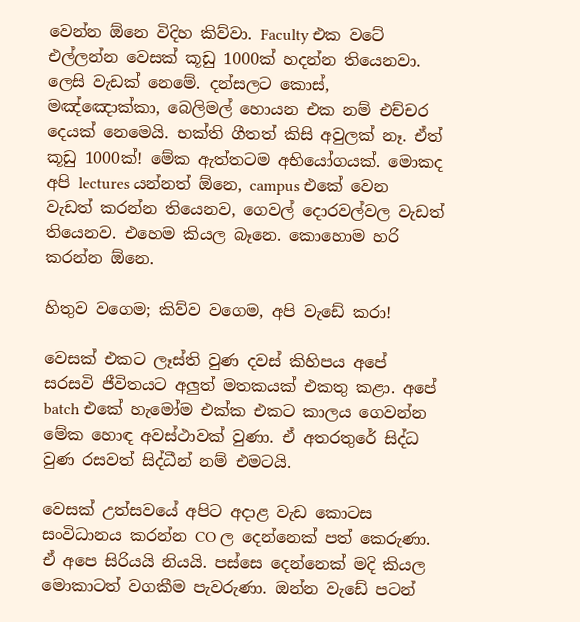වෙන්න ඕනෙ විදිහ කිව්වා. Faculty එක වටේ එල්ලන්න වෙසක් කූඩු 1000ක් හදන්න තියෙනවා. ලෙසි වැඩක් නෙමේ. දන්සලට කොස්, මඤ්ඤොක්කා, බෙලිමල් හොයන එක නම් එච්චර දෙයක් නෙමෙයි. භක්ති ගීතත් කිසි අවුලක් නෑ. ඒත් කූඩු 1000ක්! මේක ඇත්තටම අභියෝගයක්. මොකද අපි lectures යන්නත් ඕනෙ, campus එකේ වෙන වැඩත් කරන්න තියෙනව, ගෙවල් දොරවල්වල වැඩත් තියෙනව. එහෙම කියල බෑනෙ. කොහොම හරි කරන්න ඕනෙ.

හිතුව වගෙම; කිව්ව වගෙම, අපි වැඩේ කරා!

වෙසක් එකට ලෑස්ති වුණ දවස් කිහිපය අපේ සරසවි ජීවිතයට අලුත් මතකයක් එකතු කළා. අපේ batch එකේ හැමෝම එක්ක එකට කාලය ගෙවන්න මේක හොඳ අවස්ථාවක් වුණා. ඒ අතරතුරේ සිද්ධ වුණ රසවත් සිද්ධීන් නම් එමටයි.

වෙසක් උත්සවයේ අපිට අදාළ වැඩ කොටස සංවිධානය කරන්න CO ල දෙන්නෙක් පත් කෙරුණා. ඒ අපෙ සිරියයි නියයි. පස්සෙ දෙන්නෙක් මදි කියල මොකාටත් වගකීම පැවරුණා. ඔන්න වැඩේ පටන්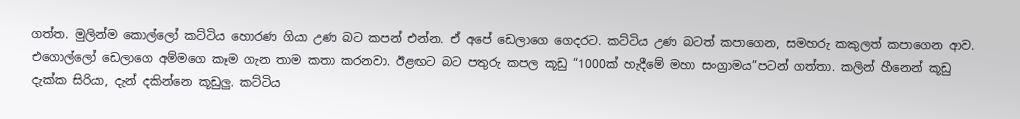ගත්ත. මුලින්ම කොල්ලෝ කට්ටිය හොරණ ගියා උණ බට කපන් එන්න. ඒ අපේ ඩෙලාගෙ ගෙදරට. කට්ටිය උණ බටත් කපාගෙන, සමහරු කකුලත් කපාගෙන ආව. එගොල්ලෝ ඩෙලාගෙ අම්මගෙ කෑම ගැන තාම කතා කරනවා. ඊළඟට බට පතුරු කපල කූඩු “1000ක් හැදීමේ මහා සංග්‍රාමය”පටන් ගත්තා. කලින් හීනෙන් කූඩු දැක්ක සිරියා, දැන් දකින්නෙ කූඩුලු. කට්ටිය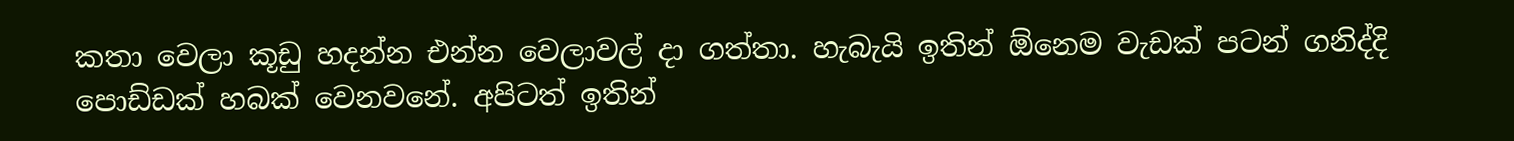කතා වෙලා කූඩු හදන්න එන්න වෙලාවල් දා ගත්තා. හැබැයි ඉතින් ඕනෙම වැඩක් පටන් ගනිද්දි පොඩ්ඩක් හබක් වෙනවනේ. අපිටත් ඉතින්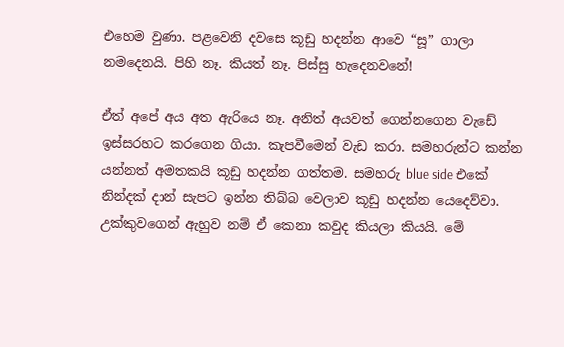එහෙම වුණා. පළවෙනි දවසෙ කූඩු හදන්න ආවෙ “සූ” ගාලා නමදෙනයි. පිහි නෑ. කියත් නෑ. පිස්සු හැදෙනවනේ!

ඒත් අපේ අය අත ඇරියෙ නෑ. අනිත් අයවත් ගෙන්නගෙන වැඩේ ඉස්සරහට කරගෙන ගියා. කැපවීමෙන් වැඩ කරා. සමහරුන්ට කන්න යන්නත් අමතකයි කූඩු හදන්න ගත්තම. සමහරු blue side එකේ නින්දක් දාන් සැපට ඉන්න තිබ්බ වෙලාව කූඩු හදන්න යෙදෙව්වා. උක්කුවගෙන් ඇහුව නම් ඒ කෙනා කවුද කියලා කියයි. මේ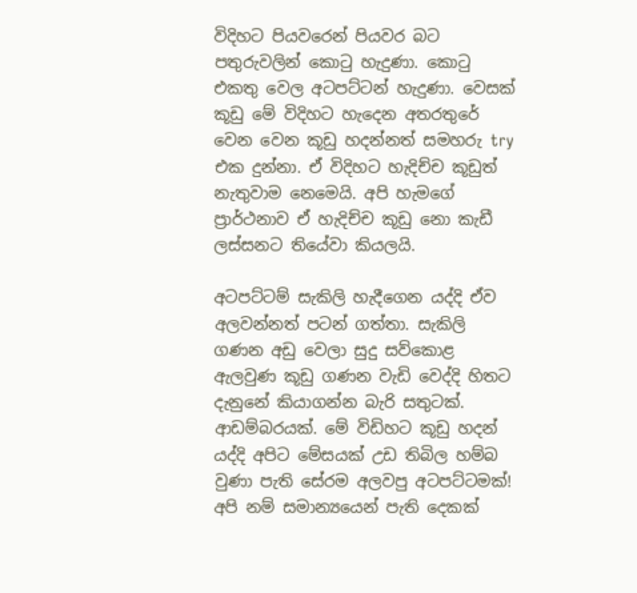විදිහට පියවරෙන් පියවර බට පතුරුවලින් කොටු හැදුණා. කොටු එකතු වෙල අටපට්ටන් හැදුණා. වෙසක් කූඩු මේ විදිහට හැදෙන අතරතුරේ වෙන වෙන කූඩු හදන්නත් සමහරු try එක දුන්නා. ඒ විදිහට හැදිච්ච කූඩුත් නැතුවාම නෙමෙයි. අපි හැමගේ ප්‍රාර්ථනාව ඒ හැදිච්ච කූඩු නො කැඩී ලස්සනට තියේවා කියලයි.

අටපට්ටම් සැකිලි හැදීගෙන යද්දි ඒව අලවන්නත් පටන් ගත්තා. සැකිලි ගණන අඩු වෙලා සුදු සව්කොළ ඇලවුණ කූඩු ගණන වැඩි වෙද්දි හිතට දැනුනේ කියාගන්න බැරි සතුටක්. ආඩම්බරයක්. මේ විඩිහට කූඩු හදන් යද්දි අපිට මේසයක් උඩ තිබිල හම්බ වුණා පැති සේරම අලවපු අටපට්ටමක්! අපි නම් සමාන්‍යයෙන් පැති දෙකක්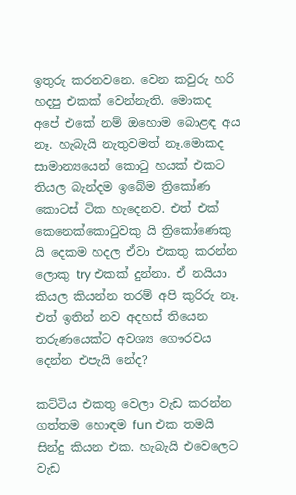ඉතුරු කරනවනෙ. වෙන කවුරු හරි හදපු එකක් වෙන්නැති. මොකද අපේ එකේ නම් ඔහොම බොළඳ අය නෑ. හැබැයි නැතුවමත් නෑ.මොකද සාමාන්‍යයෙන් කොටු හයක් එකට තියල බැන්දම ඉබේම ත්‍රිකෝණ කොටස් ටික හැදෙනව. එත් එක් කෙනෙක්කොටුවකු යි ත්‍රිකෝණෙකු යි දෙකම හදල ඒවා එකතු කරන්න ලොකු try එකක් දුන්නා. ඒ නයියා කියල කියන්න තරම් අපි කුරිරු නෑ. එත් ඉතින් නව අදහස් තියෙන තරුණයෙක්ට අවශ්‍ය ගෞරවය දෙන්න එපැයි නේද?

කට්ටිය එකතු වෙලා වැඩ කරන්න ගත්තම හොඳම fun එක තමයි සින්දු කියන එක. හැබැයි එවෙලෙට වැඩ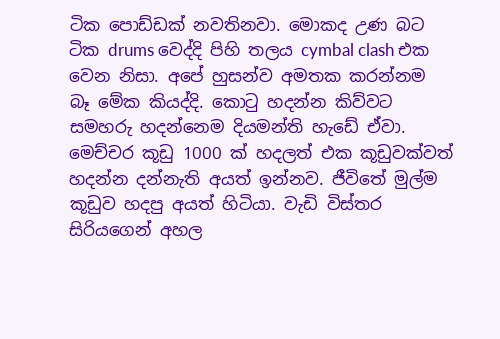ටික පොඩ්ඩක් නවතිනවා. මොකද උණ බට ටික drums වෙද්දි පිහි තලය cymbal clash එක වෙන නිසා. අපේ හුසන්ව අමතක කරන්නම බෑ මේක කියද්දි. කොටු හදන්න කිව්වට සමහරු හදන්නෙම දියමන්ති හැඩේ ඒවා. මෙච්චර කූඩු 1000 ක් හදලත් එක කූඩුවක්වත් හදන්න දන්නැති අයත් ඉන්නව. ජීවිතේ මුල්ම කූඩුව හදපු අයත් හිටියා. වැඩි විස්තර සිරියගෙන් අහල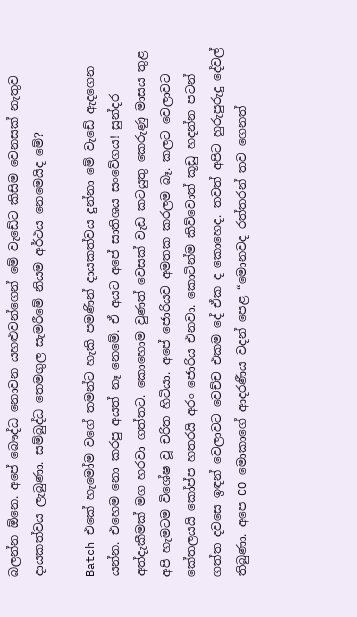බලන්න ඕනෙ. අපේ බෞද්ධ නොවන යහළුවන්ගෙන් මේ වැඩේට කිසිම වෙනසක් නැතුව දායකත්වය ලැබුණා. සම්බුද්ධ තෙමගුල සැමරීමේ නියම අර්ථය නෙමෙයිද මේ?

Batch එකේ හැමෝම වගේ තමන්ට හැකි පමණින් දායකත්වය දුන්නා මේ වැඩේ ඇදගෙන යන්න. එහෙම නො කරපු අයත් නෑ නෙමේ. ඒ අයට අපේ සාතිශය සංවේගය! සුන්දර අත්දැකීමක් මග හරවා ගත්තට. කොහොම වුණත් වෙසක් වැඩ කටයුතු කෙරුණු මාසය තුළ අපි හැමටම විශේෂ වූ චරිත හිටියා. අපේ ජොරියව අමතක කරලම බෑ. කලට වෙලාවට කේතලයයි කෝප්ප හතරයි අරං ජොරිය එනවා. කොටින්ම කිව්වොත් කූඩු හදන්න පටන් ගත්ත දවසෙ ඉඳන් වෙලාවට වෙච්ච එකම දේ ඒක ද කොහෙද. තවත් අපිට හුරුපුරුදු දේවල් තිබුණා. අපෙ CO මොකාගේ ආදරණීය වදන් පෙළ “මොනවද රත්තරන් තව ගෙනත්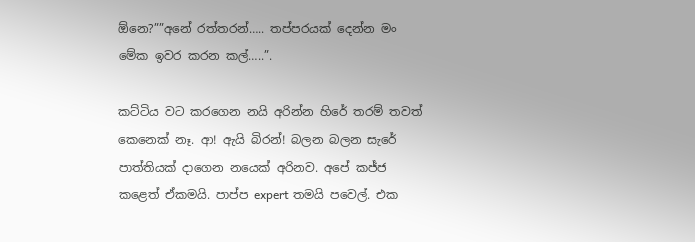ඕනෙ?””අනේ රත්තරන්….. තප්පරයක් දෙන්න මං මේක ඉවර කරන කල්…..”.

කට්ටිය වට කරගෙන නයි අරින්න හිරේ තරම් තවත් කෙනෙක් නෑ. ආ! ඇයි බිරන්! බලන බලන සැරේ පාත්තියක් දාගෙන නයෙක් අරිනව. අපේ කජ්ජ කළෙත් ඒකමයි. පාප්ප expert තමයි පවෙල්. එක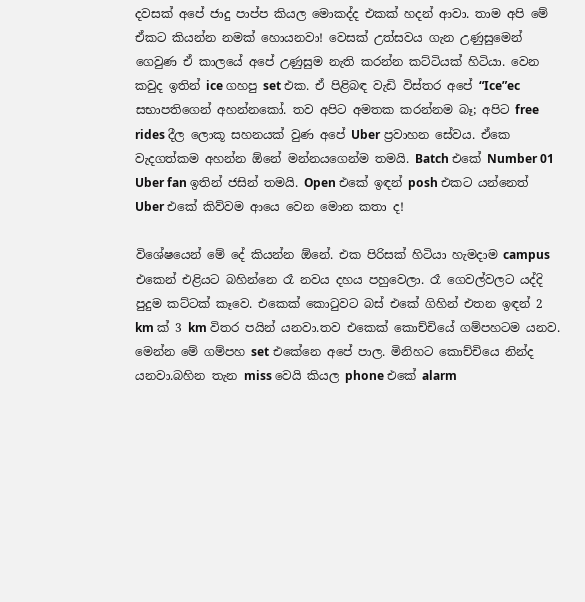දවසක් අපේ ජාදු පාප්ප කියල මොකද්ද එකක් හදන් ආවා. තාම අපි මේ ඒකට කියන්න නමක් හොයනවා! වෙසක් උත්සවය ගැන උණුසුමෙන් ගෙවුණ ඒ කාලයේ අපේ උණුසුම නැති කරන්න කට්ටියක් හිටියා. වෙන කවුද ඉතින් ice ගහපු set එක. ඒ පිළිබඳ වැඩි විස්තර අපේ “Ice”ec සභාපතිගෙන් අහන්නකෝ. තව අපිට අමතක කරන්නම බෑ; අපිට free rides දීල ලොකූ සහනයක් වුණ අපේ Uber ප්‍රවාහන සේවය. ඒකෙ වැදගත්කම අහන්න ඕනේ මන්නයගෙන්ම තමයි. Batch එකේ Number 01 Uber fan ඉතින් ජසින් තමයි. Open එකේ ඉඳන් posh එකට යන්නෙත් Uber එකේ කිව්වම ආයෙ වෙන මොන කතා ද!

විශේෂයෙන් මේ දේ කියන්න ඕනේ. එක පිරිසක් හිටියා හැමදාම campus එකෙන් එළියට බහින්නෙ රෑ නවය දහය පහුවෙලා. රෑ ගෙවල්වලට යද්දි පුදුම කට්ටක් කෑවෙ. එකෙක් කොටුවට බස් එකේ ගිහින් එතන ඉඳන් 2 km ක් 3 km විතර පයින් යනවා.තව එකෙක් කොච්චියේ ගම්පහටම යනව. මෙන්න මේ ගම්පහ set එකේනෙ අපේ පාල. මිනිහට කොච්චියෙ නින්ද යනවා.බහින තැන miss වෙයි කියල phone එකේ alarm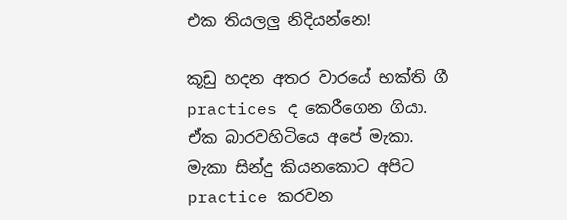එක තියලලු නිදියන්නෙ!

කූඩු හදන අතර වාරයේ භක්ති ගී practices ද කෙරීගෙන ගියා. ඒක බාරවහිටියෙ අපේ මැකා. මැකා සින්දු කියනකොට අපිට practice කරවන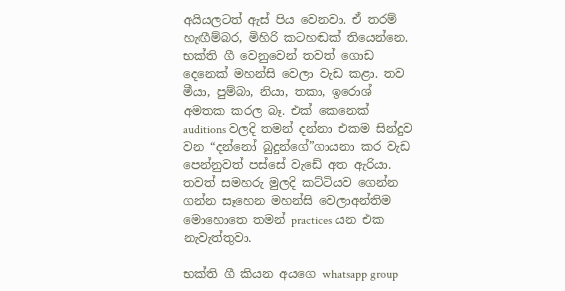අයියලටත් ඇස් පිය වෙනවා. ඒ තරම් හැඟීම්බර, මිහිරි කටහඬක් තියෙන්නෙ. භක්ති ගී වෙනුවෙන් තවත් ගොඩ දෙනෙක් මහන්සි වෙලා වැඩ කළා. තව මීයා, පුම්බා, නියා, තකා, ඉරොශ් අමතක කරල බෑ. එක් කෙනෙක් auditions වලදි තමන් දන්නා එකම සින්දුව වන “දන්නෝ බුදුන්ගේ”ගායනා කර වැඩ පෙන්නුවත් පස්සේ වැඩේ අත ඇරියා. තවත් සමහරු මුලදි කට්ටියව ගෙන්න ගන්න සෑහෙන මහන්සි වෙලාඅන්තිම මොහොතෙ තමන් practices යන එක නැවැත්තුවා.

භක්ති ගී කියන අයගෙ whatsapp group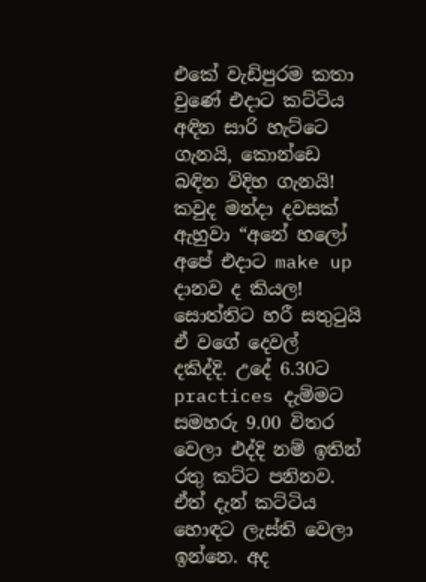එකේ වැඩිපුරම කතා වුණේ එදාට කට්ටිය අඳින සාරි හැට්ටෙ ගැනයි, කොන්ඩෙ බඳින විදිහ ගැනයි! කවුද මන්දා දවසක් ඇහුවා “අනේ හලෝ අපේ එදාට make up දානව ද කියල! සොත්තිට හරී සතුටුයි ඒ වගේ දෙවල් දකිද්දි. උදේ 6.30ට practices දැම්මට සමහරු 9.00 විතර වෙලා එද්දි නම් ඉතින් රතු කට්ට පනිනව. ඒත් දැන් කට්ටිය හොඳට ලැස්ති වෙලා ඉන්නෙ. අද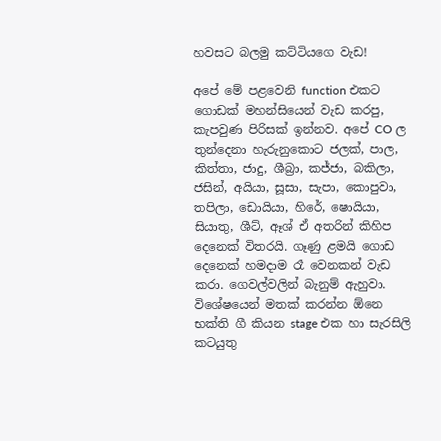හවසට බලමු කට්ටියගෙ වැඩ!

අපේ මේ පළවෙනි function එකට ගොඩක් මහන්සියෙන් වැඩ කරපු, කැපවුණ පිරිසක් ඉන්නව. අපේ CO ල තුන්දෙනා හැරුනුකොට ජලක්, පාල, කිත්තා, ජාදු, ශීබ්‍රා, කජ්ජා, බකිලා, ජසින්, අයියා, සූසා, සැපා, කොපුවා, තපිලා, ඩොයියා, හිරේ, ෂොයියා, සියාතු, ශීට්, ඈශ් ඒ අතරින් කිහිප දෙනෙක් විතරයි. ගෑණු ළමයි ගොඩ දෙනෙක් හමදාම රෑ වෙනකන් වැඩ කරා. ගෙවල්වලින් බැනුම් ඇහුවා. විශේෂයෙන් මතක් කරන්න ඕනෙ භක්ති ගී කියන stage එක හා සැරසිලි කටයුතු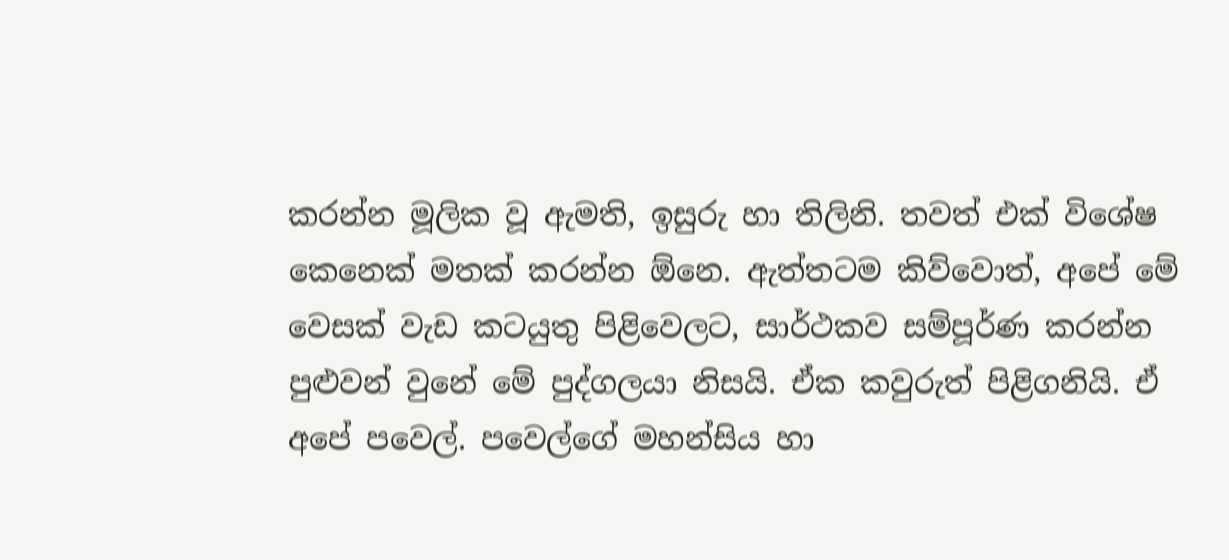කරන්න මූලික වූ ඇමති, ඉසුරු හා තිලිනි. තවත් එක් විශේෂ කෙනෙක් මතක් කරන්න ඕනෙ. ඇත්තටම කිව්වොත්, අපේ මේ වෙසක් වැඩ කටයුතු පිළිවෙලට, සාර්ථකව සම්පූර්ණ කරන්න පුළුවන් වුනේ මේ පුද්ගලයා නිසයි. ඒක කවුරුත් පිළිගනියි. ඒ අපේ පවෙල්. පවෙල්ගේ මහන්සිය හා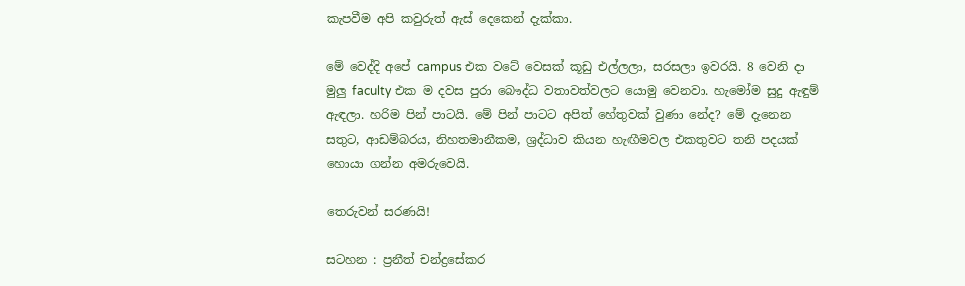කැපවීම අපි කවුරුත් ඇස් දෙකෙන් දැක්කා.

මේ වෙද්දි අපේ campus එක වටේ වෙසක් කූඩු එල්ලලා, සරසලා ඉවරයි. 8 වෙනි දා මුලු faculty එක ම දවස පුරා බෞද්ධ වතාවත්වලට යොමු වෙනවා. හැමෝම සුදු ඇඳුම් ඇඳලා. හරිම පින් පාටයි. මේ පින් පාටට අපිත් හේතුවක් වුණා නේද? මේ දැනෙන සතුට, ආඩම්බරය, නිහතමානීකම, ශ්‍රද්ධාව කියන හැඟීමවල එකතුවට තනි පදයක් හොයා ගන්න අමරුවෙයි.

තෙරුවන් සරණයි!

සටහන : ප්‍රනීත් චන්ද්‍රසේකර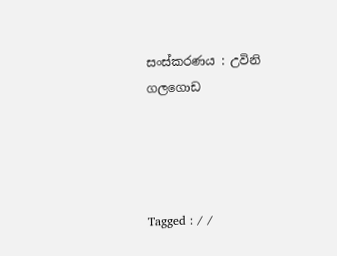සංස්කරණය : උවිනි ගලගොඩ




Tagged : / /